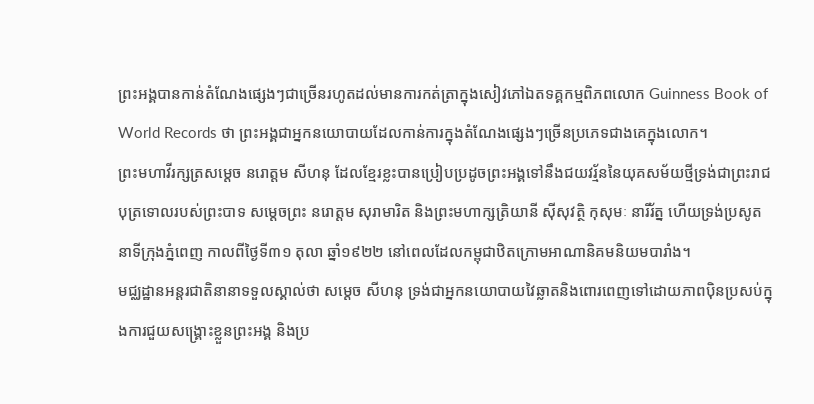ព្រះអង្គបានកាន់តំណែងផ្សេងៗជាច្រើនរហូតដល់មានការកត់ត្រាក្នុងសៀវភៅឯតទគ្គកម្មពិភពលោក Guinness Book of World Records ថា ព្រះអង្គជាអ្នកនយោបាយដែលកាន់ការក្នុងតំណែងផ្សេងៗច្រើនប្រភេទជាងគេក្នុងលោក។
ព្រះមហាវីរក្សត្រសម្តេច នរោត្តម សីហនុ ដែលខ្មែរខ្លះបានប្រៀបប្រដូចព្រះអង្គទៅនឹងជយវរ្ម័ននៃយុគសម័យថ្មីទ្រង់ជាព្រះរាជបុត្រទោលរបស់ព្រះបាទ សម្តេចព្រះ នរោត្តម សុរាមារិត និងព្រះមហាក្សត្រិយានី ស៊ីសុវត្ថិ កុសុមៈ នារីរ័ត្ន ហើយទ្រង់ប្រសូតនាទីក្រុងភ្នំពេញ កាលពីថ្ងៃទី៣១ តុលា ឆ្នាំ១៩២២ នៅពេលដែលកម្ពុជាឋិតក្រោមអាណានិគមនិយមបារាំង។
មជ្ឈដ្ឋានអន្តរជាតិនានាទទួលស្គាល់ថា សម្តេច សីហនុ ទ្រង់ជាអ្នកនយោបាយវៃឆ្លាតនិងពោរពេញទៅដោយភាពប៉ិនប្រសប់ក្នុងការជួយសង្គ្រោះខ្លួនព្រះអង្គ និងប្រ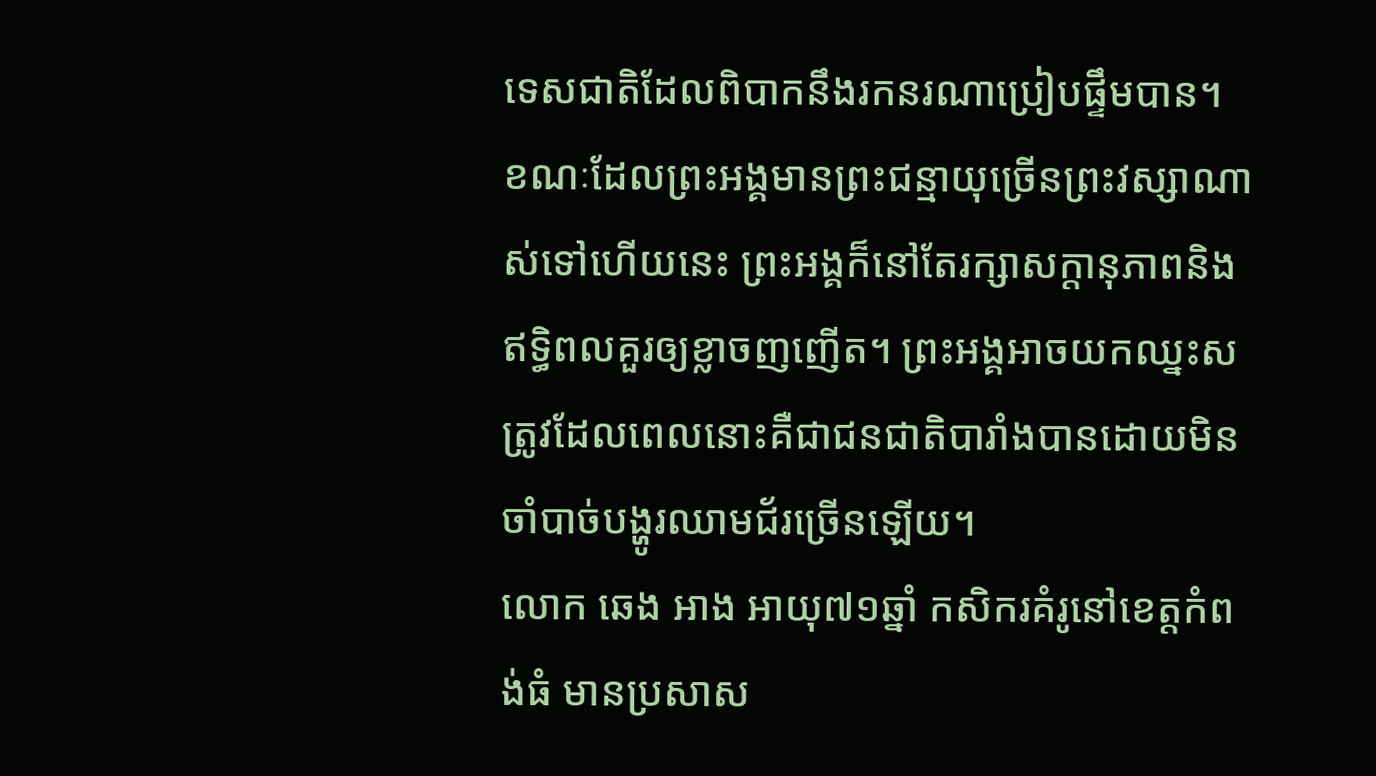ទេសជាតិដែលពិបាកនឹងរកនរណាប្រៀបផ្ទឹមបាន។
ខណៈដែលព្រះអង្គមានព្រះជន្មាយុច្រើនព្រះវស្សាណាស់ទៅហើយនេះ ព្រះអង្គក៏នៅតែរក្សាសក្តានុភាពនិងឥទ្ធិពលគួរឲ្យខ្លាចញញើត។ ព្រះអង្គអាចយកឈ្នះសត្រូវដែលពេលនោះគឺជាជនជាតិបារាំងបានដោយមិនចាំបាច់បង្ហូរឈាមជ័រច្រើនឡើយ។
លោក ឆេង អាង អាយុ៧១ឆ្នាំ កសិករគំរូនៅខេត្តកំពង់ធំ មានប្រសាស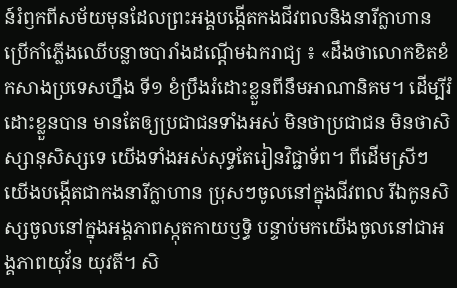ន៍រំឭកពីសម័យមុនដែលព្រះអង្គបង្កើតកងជីវពលនិងនារីក្លាហានប្រើកាំភ្លើងឈើបន្លាចបារាំងដណ្តើមឯករាជ្យ ៖ «ដឹងថាលោកខិតខំកសាងប្រទេសហ្នឹង ទី១ ខំប្រឹងរំដោះខ្លួនពីនឹមអាណានិគម។ ដើម្បីរំដោះខ្លួនបាន មានតែឲ្យប្រជាជនទាំងអស់ មិនថាប្រជាជន មិនថាសិស្សានុសិស្សទេ យើងទាំងអស់សុទ្ធតែរៀនវិជ្ជាទ័ព។ ពីដើមស្រីៗ យើងបង្កើតជាកងនារីក្លាហាន ប្រុសៗចូលនៅក្នុងជីវពល រីឯកូនសិស្សចូលនៅក្នុងអង្គភាពស្កុតកាយឫទ្ធិ បន្ទាប់មកយើងចូលនៅជាអង្គភាពយុវ័ន យុវតី។ សិ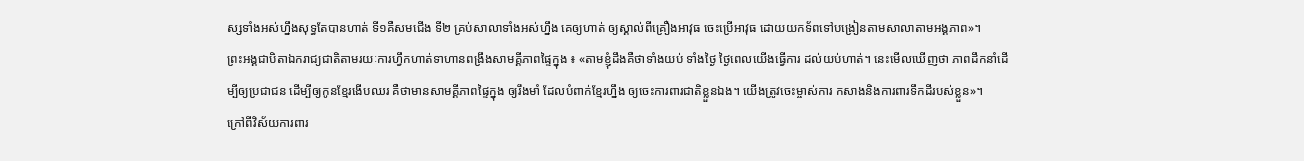ស្សទាំងអស់ហ្នឹងសុទ្ធតែបានហាត់ ទី១គឺសមជើង ទី២ គ្រប់សាលាទាំងអស់ហ្នឹង គេឲ្យហាត់ ឲ្យស្គាល់ពីគ្រឿងអាវុធ ចេះប្រើអាវុធ ដោយយកទ័ពទៅបង្រៀនតាមសាលាតាមអង្គភាព»។
ព្រះអង្គជាបិតាឯករាជ្យជាតិតាមរយៈការហ្វឹកហាត់ទាហានពង្រឹងសាមគ្គីភាពផ្ទៃក្នុង ៖ «តាមខ្ញុំដឹងគឺថាទាំងយប់ ទាំងថ្ងៃ ថ្ងៃពេលយើងធ្វើការ ដល់យប់ហាត់។ នេះមើលឃើញថា ភាពដឹកនាំដើម្បីឲ្យប្រជាជន ដើម្បីឲ្យកូនខ្មែរងើបឈរ គឺថាមានសាមគ្គីភាពផ្ទៃក្នុង ឲ្យរឹងមាំ ដែលបំពាក់ខ្មែរហ្នឹង ឲ្យចេះការពារជាតិខ្លួនឯង។ យើងត្រូវចេះម្ចាស់ការ កសាងនិងការពារទឹកដីរបស់ខ្លួន»។
ក្រៅពីវិស័យការពារ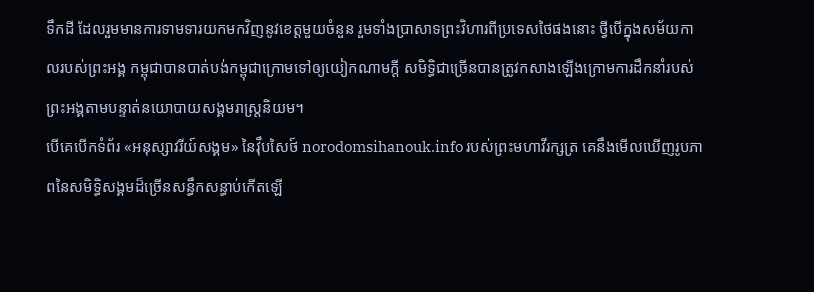ទឹកដី ដែលរួមមានការទាមទារយកមកវិញនូវខេត្តមួយចំនួន រួមទាំងប្រាសាទព្រះវិហារពីប្រទេសថៃផងនោះ ថ្វីបើក្នុងសម័យកាលរបស់ព្រះអង្គ កម្ពុជាបានបាត់បង់កម្ពុជាក្រោមទៅឲ្យយៀកណាមក្តី សមិទ្ធិជាច្រើនបានត្រូវកសាងឡើងក្រោមការដឹកនាំរបស់ព្រះអង្គតាមបន្ទាត់នយោបាយសង្គមរាស្ត្រនិយម។
បើគេបើកទំព័រ «អនុស្សាវរីយ៍សង្គម» នៃវ៉ឹបសៃថ៍ norodomsihanouk.info របស់ព្រះមហាវីរក្សត្រ គេនឹងមើលឃើញរូបភាពនៃសមិទ្ធិសង្គមដ៏ច្រើនសន្ធឹកសន្ធាប់កើតឡើ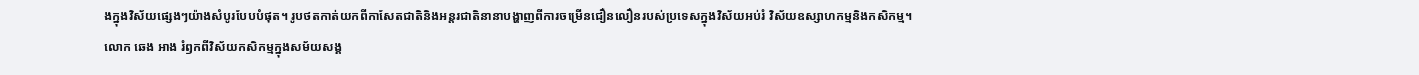ងក្នុងវិស័យផ្សេងៗយ៉ាងសំបូរបែបបំផុត។ រូបថតកាត់យកពីកាសែតជាតិនិងអន្តរជាតិនានាបង្ហាញពីការចម្រើនជឿនលឿនរបស់ប្រទេសក្នុងវិស័យអប់រំ វិស័យឧស្សាហកម្មនិងកសិកម្ម។
លោក ឆេង អាង រំឭកពីវិស័យកសិកម្មក្នុងសម័យសង្គ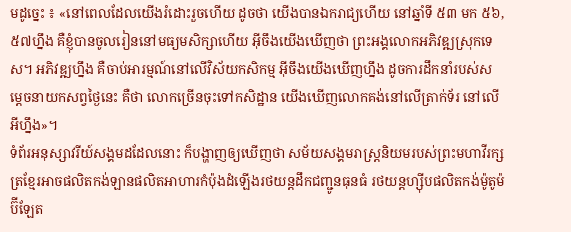មដូច្នេះ ៖ «នៅពេលដែលយើងរំដោះរួចហើយ ដូចថា យើងបានឯករាជ្យហើយ នៅឆ្នាំទី ៥៣ មក ៥៦, ៥៧ហ្នឹង គឺខ្ញុំបានចូលរៀននៅមធ្យមសិក្សាហើយ អ៊ីចឹងយើងឃើញថា ព្រះអង្គលោកអភិវឌ្ឍស្រុកទេស។ អភិវឌ្ឍហ្នឹង គឺចាប់អារម្មណ៍នៅលើវិស័យកសិកម្ម អ៊ីចឹងយើងឃើញហ្នឹង ដូចការដឹកនាំរបស់សម្ដេចនាយកសព្វថ្ងៃនេះ គឺថា លោកច្រើនចុះទៅកសិដ្ឋាន យើងឃើញលោកគង់នៅលើត្រាក់ទ័រ នៅលើអីហ្នឹង»។
ទំព័រអនុស្សាវរីយ៍សង្គមដដែលនោះ ក៏បង្ហាញឲ្យឃើញថា សម័យសង្គមរាស្ត្រនិយមរបស់ព្រះមហាវីរក្សត្រខ្មែរអាចផលិតកង់ឡានផលិតអាហារកំប៉ុងដំឡើងរថយន្តដឹកជញ្ជូនធុនធំ រថយន្តហ្ស៊ីបផលិតកង់ម៉ូតូម៉ប៊ីឡែត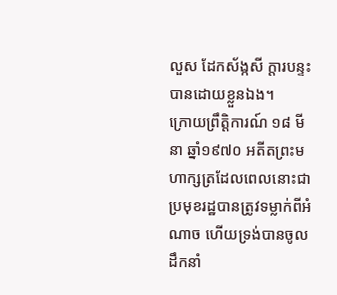លួស ដែកស័ង្កសី ក្តារបន្ទះបានដោយខ្លួនឯង។
ក្រោយព្រឹត្តិការណ៍ ១៨ មីនា ឆ្នាំ១៩៧០ អតីតព្រះមហាក្សត្រដែលពេលនោះជាប្រមុខរដ្ឋបានត្រូវទម្លាក់ពីអំណាច ហើយទ្រង់បានចូលដឹកនាំ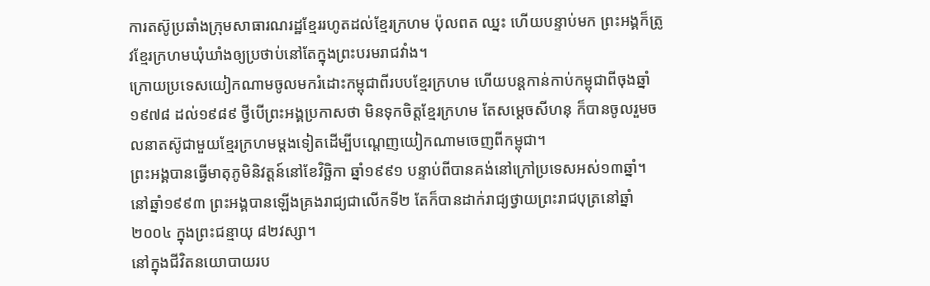ការតស៊ូប្រឆាំងក្រុមសាធារណរដ្ឋខ្មែររហូតដល់ខ្មែរក្រហម ប៉ុលពត ឈ្នះ ហើយបន្ទាប់មក ព្រះអង្គក៏ត្រូវខ្មែរក្រហមឃុំឃាំងឲ្យប្រថាប់នៅតែក្នុងព្រះបរមរាជវាំង។
ក្រោយប្រទេសយៀកណាមចូលមករំដោះកម្ពុជាពីរបបខ្មែរក្រហម ហើយបន្តកាន់កាប់កម្ពុជាពីចុងឆ្នាំ១៩៧៨ ដល់១៩៨៩ ថ្វីបើព្រះអង្គប្រកាសថា មិនទុកចិត្តខ្មែរក្រហម តែសម្តេចសីហនុ ក៏បានចូលរួមចលនាតស៊ូជាមួយខ្មែរក្រហមម្តងទៀតដើម្បីបណ្តេញយៀកណាមចេញពីកម្ពុជា។
ព្រះអង្គបានធ្វើមាតុភូមិនិវត្តន៍នៅខែវិច្ឆិកា ឆ្នាំ១៩៩១ បន្ទាប់ពីបានគង់នៅក្រៅប្រទេសអស់១៣ឆ្នាំ។ នៅឆ្នាំ១៩៩៣ ព្រះអង្គបានឡើងគ្រងរាជ្យជាលើកទី២ តែក៏បានដាក់រាជ្យថ្វាយព្រះរាជបុត្រនៅឆ្នាំ២០០៤ ក្នុងព្រះជន្មាយុ ៨២វស្សា។
នៅក្នុងជីវិតនយោបាយរប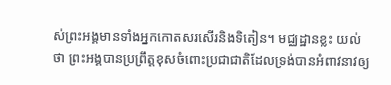ស់ព្រះអង្គមានទាំងអ្នកកោតសរសើរនិងទិតៀន។ មជ្ឈដ្ឋានខ្លះ យល់ថា ព្រះអង្គបានប្រព្រឹត្តខុសចំពោះប្រជាជាតិដែលទ្រង់បានអំពាវនាវឲ្យ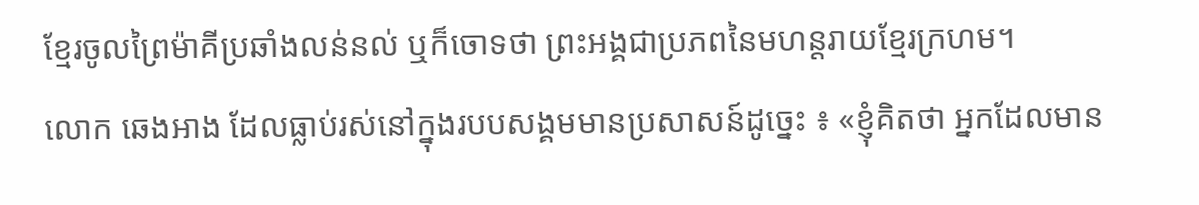ខ្មែរចូលព្រៃម៉ាគីប្រឆាំងលន់នល់ ឬក៏ចោទថា ព្រះអង្គជាប្រភពនៃមហន្តរាយខ្មែរក្រហម។
លោក ឆេងអាង ដែលធ្លាប់រស់នៅក្នុងរបបសង្គមមានប្រសាសន៍ដូច្នេះ ៖ «ខ្ញុំគិតថា អ្នកដែលមាន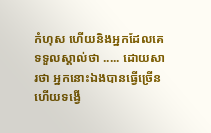កំហុស ហើយនិងអ្នកដែលគេទទួលស្គាល់ថា ..... ដោយសារថា អ្នកនោះឯងបានធ្វើច្រើន ហើយទង្វើ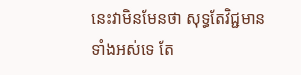នេះវាមិនមែនថា សុទ្ធតែវិជ្ជមានទាំងអស់ទេ តែ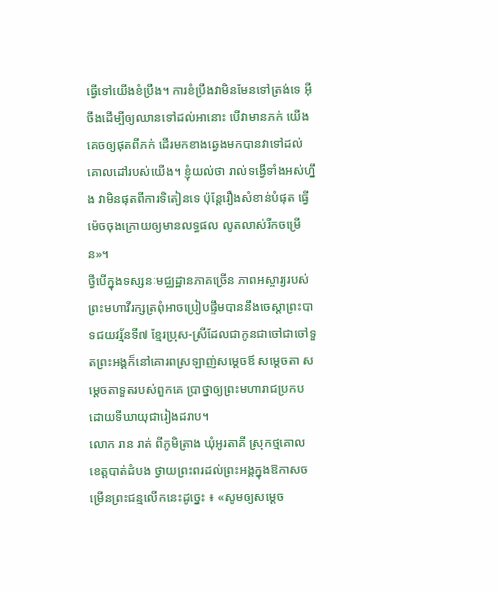ធ្វើទៅយើងខំប្រឹង។ ការខំប្រឹងវាមិនមែនទៅត្រង់ទេ អ៊ីចឹងដើម្បីឲ្យឈានទៅដល់អានោះ បើវាមានភក់ យើងគេចឲ្យផុតពីភក់ ដើរមកខាងឆ្វេងមកបានវាទៅដល់គោលដៅរបស់យើង។ ខ្ញុំយល់ថា រាល់ទង្វើទាំងអស់ហ្នឹង វាមិនផុតពីការទិតៀនទេ ប៉ុន្តែរឿងសំខាន់បំផុត ធ្វើម៉េចចុងក្រោយឲ្យមានលទ្ធផល លូតលាស់រីកចម្រើន»។
ថ្វីបើក្នុងទស្សនៈមជ្ឈដ្ឋានភាគច្រើន ភាពអស្ចារ្យរបស់ព្រះមហាវីរក្សត្រពុំអាចប្រៀបផ្ទឹមបាននឹងចេស្តាព្រះបាទជយវរ្ម័នទី៧ ខ្មែរប្រុស-ស្រីដែលជាកូនជាចៅជាចៅទួតព្រះអង្គក៏នៅគោរពស្រឡាញ់សម្តេចឪ សម្តេចតា សម្តេចតាទួតរបស់ពួកគេ ប្រាថ្នាឲ្យព្រះមហារាជប្រកបដោយទីឃាយុជារៀងដរាប។
លោក រាន រាត់ ពីភូមិត្រាង ឃុំអូរតាគី ស្រុកថ្មគោល ខេត្តបាត់ដំបង ថ្វាយព្រះពរដល់ព្រះអង្គក្នុងឱកាសចម្រើនព្រះជន្មលើកនេះដូច្នេះ ៖ «សូមឲ្យសម្ដេច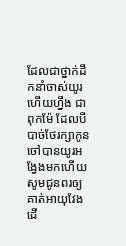ដែលជាថ្នាក់ដឹកនាំចាស់យូរហើយហ្នឹង ជាពុកម៉ែ ដែលបីបាច់ថែរក្សាកូនចៅបានយូរអង្វែងមកហើយ សូមជូនពរឲ្យគាត់អាយុវែង ដើ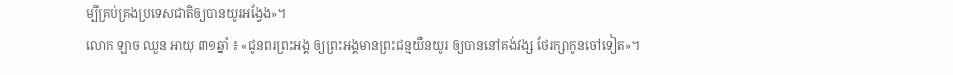ម្បីគ្រប់គ្រងប្រទេសជាតិឲ្យបានយូរអង្វែង»។
លោក ឡាច ឈួន អាយុ ៣១ឆ្នាំ ៖ «ជូនពរព្រះអង្គ ឲ្យព្រះអង្គមានព្រះជន្មយឺនយូរ ឲ្យបាននៅគង់វង្ស ថែរក្សាកូនចៅទៀត»។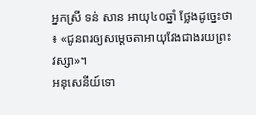អ្នកស្រី ទន់ សាន អាយុ៤០ឆ្នាំ ថ្លែងដូច្នេះថា ៖ «ជូនពរឲ្យសម្ដេចតាអាយុវែងជាងរយព្រះវស្សា»។
អនុសេនីយ៍ទោ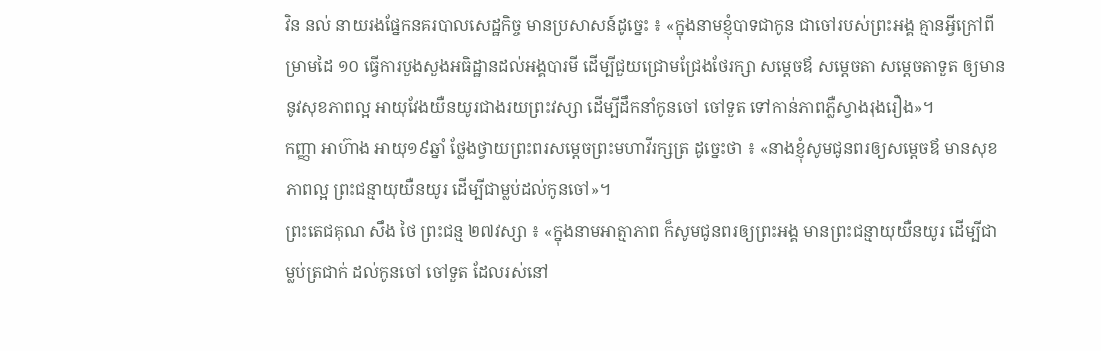វិន នល់ នាយរងផ្នែកនគរបាលសេដ្ឋកិច្ច មានប្រសាសន៍ដូច្នេះ ៖ «ក្នុងនាមខ្ញុំបាទជាកូន ជាចៅរបស់ព្រះអង្គ គ្មានអ្វីក្រៅពីម្រាមដៃ ១០ ធ្វើការបួងសួងអធិដ្ឋានដល់អង្គបារមី ដើម្បីជួយជ្រោមជ្រែងថែរក្សា សម្ដេចឪ សម្ដេចតា សម្ដេចតាទួត ឲ្យមាននូវសុខភាពល្អ អាយុវែងយឺនយូរជាងរយព្រះវស្សា ដើម្បីដឹកនាំកូនចៅ ចៅទួត ទៅកាន់ភាពភ្លឺស្វាងរុងរឿង»។
កញ្ញា អាហ៊ាង អាយុ១៩ឆ្នាំ ថ្លែងថ្វាយព្រះពរសម្ដេចព្រះមហាវីរក្សត្រ ដូច្នេះថា ៖ «នាងខ្ញុំសូមជូនពរឲ្យសម្ដេចឪ មានសុខភាពល្អ ព្រះជន្មាយុយឺនយូរ ដើម្បីជាម្លប់ដល់កូនចៅ»។
ព្រះតេជគុណ សឹង ថៃ ព្រះជន្ម ២៧វស្សា ៖ «ក្នុងនាមអាត្មាភាព ក៏សូមជូនពរឲ្យព្រះអង្គ មានព្រះជន្មាយុយឺនយូរ ដើម្បីជាម្លប់ត្រជាក់ ដល់កូនចៅ ចៅទួត ដែលរស់នៅ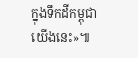ក្នុងទឹកដីកម្ពុជាយើងនេះ»៕